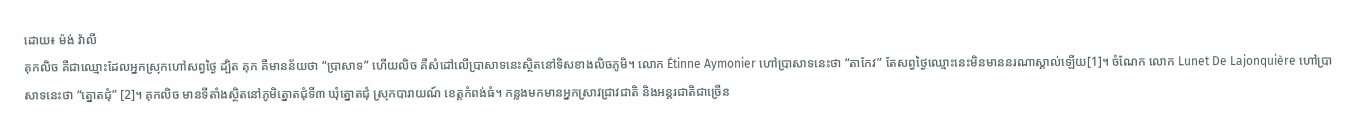ដោយ៖ ម៉ង់ វ៉ាលី
គុកលិច គឺជាឈ្មោះដែលអ្នកស្រុកហៅសព្វថ្ងៃ ដ្បិត គុក គឺមានន័យថា “ប្រាសាទ” ហើយលិច គឺសំដៅលើប្រាសាទនេះស្ថិតនៅទិសខាងលិចភូមិ។ លោក Étinne Aymonier ហៅប្រាសាទនេះថា “តាកែវ” តែសព្វថ្ងៃឈ្មោះនេះមិនមាននរណាស្គាល់ឡើយ[1]។ ចំណែក លោក Lunet De Lajonquière ហៅប្រាសាទនេះថា “ត្នោតជុំ” [2]។ គុកលិច មានទីតាំងស្ថិតនៅភូមិត្នោតជុំទី៣ ឃុំត្នោតជុំ ស្រុកបារាយណ៍ ខេត្តកំពង់ធំ។ កន្លងមកមានអ្នកស្រាវជ្រាវជាតិ និងអន្តរជាតិជាច្រើន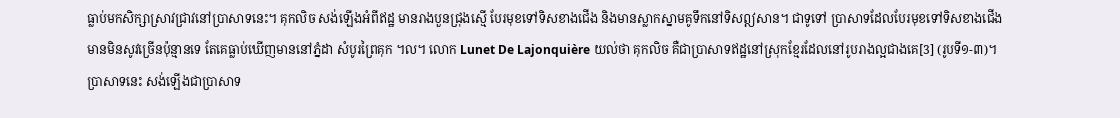ធ្លាប់មកសិក្សាស្រាវជ្រាវនៅប្រាសាទនេះ។ គុកលិច សង់ឡើងអំពីឥដ្ឋ មានរាងបួនជ្រុងស្មើ បែរមុខទៅទិសខាងជើង និងមានស្លាកស្នាមគូទឹកនៅទិសឦសាន។ ជាទូទៅ ប្រាសាទដែលបែរមុខទៅទិសខាងជើងមានមិនសូវច្រើនប៉ុន្មានទេ តែគេធ្លាប់ឃើញមាននៅភ្នំដា សំបូរព្រៃគុក ។ល។ លោក Lunet De Lajonquière យល់ថា គុកលិច គឺជាប្រាសាទឥដ្ឋនៅស្រុកខ្មែរដែលនៅរូបរាងល្អជាងគេ[3] (រូបទី១-៣)។
ប្រាសាទនេះ សង់ឡើងជាប្រាសាទ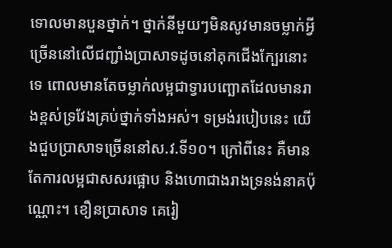ទោលមានបួនថ្នាក់។ ថ្នាក់នីមួយៗមិនសូវមានចម្លាក់អ្វីច្រើននៅលើជញ្ជាំងប្រាសាទដូចនៅគុកជើងក្បែរនោះទេ ពោលមានតែចម្លាក់លម្អជាទ្វារបញ្ឆោតដែលមានរាងខ្ពស់ទ្រវែងគ្រប់ថ្នាក់ទាំងអស់។ ទម្រង់របៀបនេះ យើងជួបប្រាសាទច្រើននៅស.វ.ទី១០។ ក្រៅពីនេះ គឺមានតែការលម្អជាសសរផ្អោប និងហោជាងរាងទ្រនង់នាគប៉ុណ្ណោះ។ ខឿនប្រាសាទ គេរៀ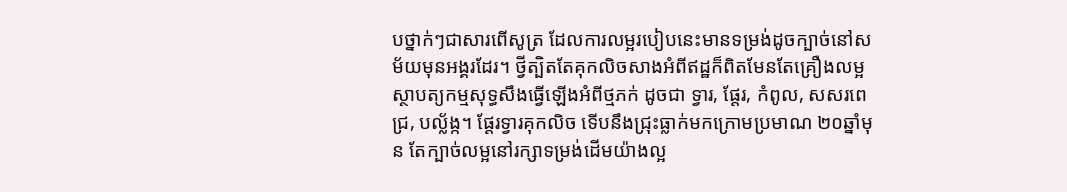បថ្នាក់ៗជាសារពើសូត្រ ដែលការលម្អរបៀបនេះមានទម្រង់ដូចក្បាច់នៅសម័យមុនអង្គរដែរ។ ថ្វីត្បិតតែគុកលិចសាងអំពីឥដ្ឋក៏ពិតមែនតែគ្រឿងលម្អស្ថាបត្យកម្មសុទ្ធសឹងធ្វើឡើងអំពីថ្មភក់ ដូចជា ទ្វារ, ផ្តែរ, កំពូល, សសរពេជ្រ, បល្ល័ង្ក។ ផ្តែរទ្វារគុកលិច ទើបនឹងជ្រុះធ្លាក់មកក្រោមប្រមាណ ២០ឆ្នាំមុន តែក្បាច់លម្អនៅរក្សាទម្រង់ដើមយ៉ាងល្អ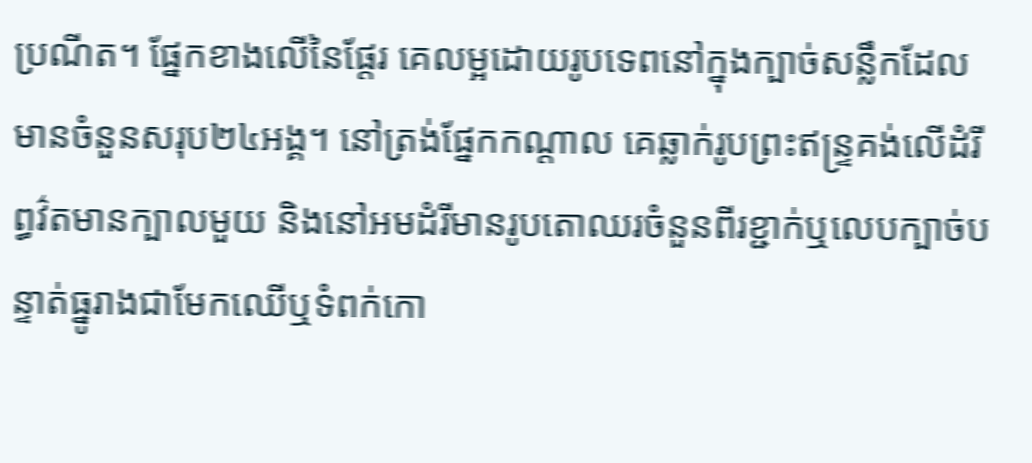ប្រណីត។ ផ្នែកខាងលើនៃផ្តែរ គេលម្អដោយរូបទេពនៅក្នុងក្បាច់សន្លឹកដែលមានចំនួនសរុប២៤អង្គ។ នៅត្រង់ផ្នែកកណ្តាល គេឆ្លាក់រូបព្រះឥន្រ្ទគង់លើដំរីព្ធវ៌តមានក្បាលមួយ និងនៅអមដំរីមានរូបតោឈរចំនួនពីរខ្ជាក់ឬលេបក្បាច់បន្ទាត់ធ្នូរាងជាមែកឈើឬទំពក់កោ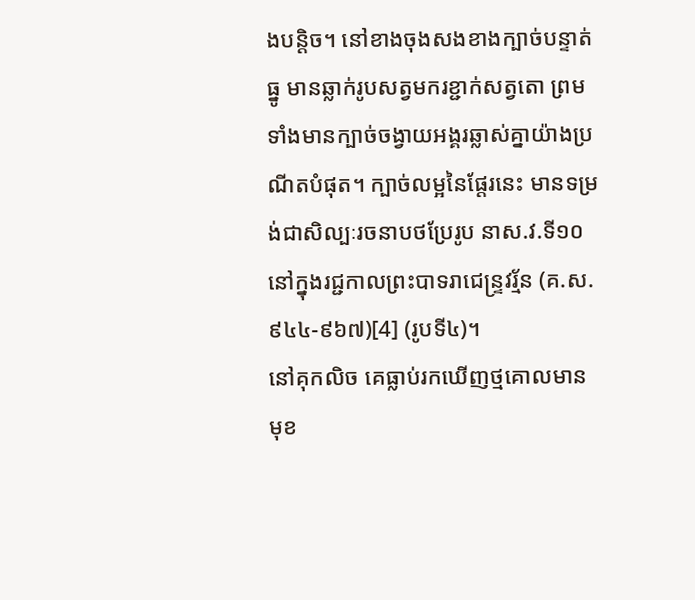ងបន្តិច។ នៅខាងចុងសងខាងក្បាច់បន្ទាត់ធ្នូ មានឆ្លាក់រូបសត្វមករខ្ជាក់សត្វតោ ព្រមទាំងមានក្បាច់ចង្វាយអង្គរឆ្លាស់គ្នាយ៉ាងប្រណីតបំផុត។ ក្បាច់លម្អនៃផ្តែរនេះ មានទម្រង់ជាសិល្បៈរចនាបថប្រែរូប នាស.វ.ទី១០ នៅក្នុងរជ្ជកាលព្រះបាទរាជេន្រ្ទវរ្ម័ន (គ.ស.៩៤៤-៩៦៧)[4] (រូបទី៤)។
នៅគុកលិច គេធ្លាប់រកឃើញថ្មគោលមានមុខ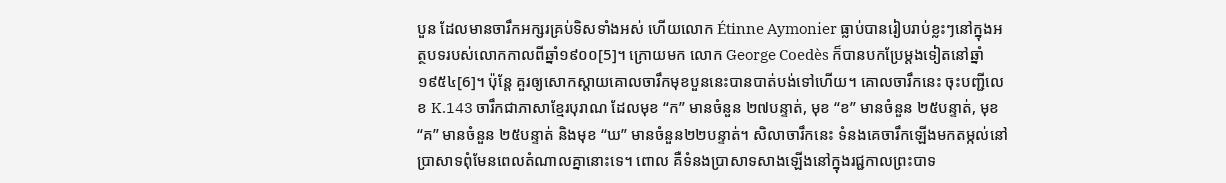បួន ដែលមានចារឹកអក្សរគ្រប់ទិសទាំងអស់ ហើយលោក Étinne Aymonier ធ្លាប់បានរៀបរាប់ខ្លះៗនៅក្នុងអត្ថបទរបស់លោកកាលពីឆ្នាំ១៩០០[5]។ ក្រោយមក លោក George Coedès ក៏បានបកប្រែម្តងទៀតនៅឆ្នាំ ១៩៥៤[6]។ ប៉ុន្តែ គួរឲ្យសោកស្តាយគោលចារឹកមុខបួននេះបានបាត់បង់ទៅហើយ។ គោលចារឹកនេះ ចុះបញ្ជីលេខ K.143 ចារឹកជាភាសាខ្មែរបុរាណ ដែលមុខ “ក” មានចំនួន ២៧បន្ទាត់, មុខ “ខ” មានចំនួន ២៥បន្ទាត់, មុខ “គ” មានចំនួន ២៥បន្ទាត់ និងមុខ “ឃ” មានចំនួន២២បន្ទាត់។ សិលាចារឹកនេះ ទំនងគេចារឹកឡើងមកតម្កល់នៅប្រាសាទពុំមែនពេលតំណាលគ្នានោះទេ។ ពោល គឺទំនងប្រាសាទសាងឡើងនៅក្នុងរជ្ជកាលព្រះបាទ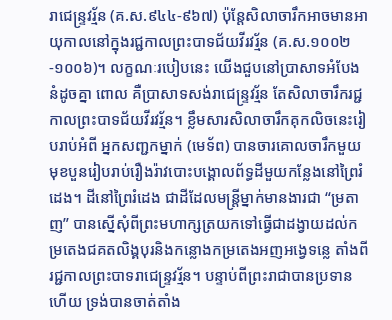រាជេន្រ្ទវរ្ម័ន (គ.ស.៩៤៤-៩៦៧) ប៉ុន្តែសិលាចារឹកអាចមានអាយុកាលនៅក្នុងរជ្ជកាលព្រះបាទជ័យវីរវរ្ម័ន (គ.ស.១០០២-១០០៦)។ លក្ខណៈរបៀបនេះ យើងជួបនៅប្រាសាទអំបែងនំដូចគ្នា ពោល គឺប្រាសាទសង់រាជេន្រ្ទវរ្ម័ន តែសិលាចារឹករជ្ជកាលព្រះបាទជ័យវីរវរ្ម័ន។ ខ្លឹមសារសិលាចារឹកគុកលិចនេះរៀបរាប់អំពី អ្នកសញ្ជកម្នាក់ (មេទ័ព) បានចារគោលចារឹកមួយមុខបួនរៀបរាប់រឿងរ៉ាវបោះបង្គោលព័ទ្ធដីមួយកន្លែងនៅព្រៃរំដេង។ ដីនៅព្រៃរំដេង ជាដីដែលមន្រ្តីម្នាក់មានងារជា “ម្រតាញ” បានស្នើសុំពីព្រះមហាក្សត្រយកទៅធ្វើជាដង្វាយដល់កម្រតេងជគតលិង្គបុរនិងកន្លោងកម្រតេងអញអង្វេទន្លេ តាំងពីរជ្ជកាលព្រះបាទរាជេន្រ្ទវរ្ម័ន។ បន្ទាប់ពីព្រះរាជាបានប្រទានហើយ ទ្រង់បានចាត់តាំង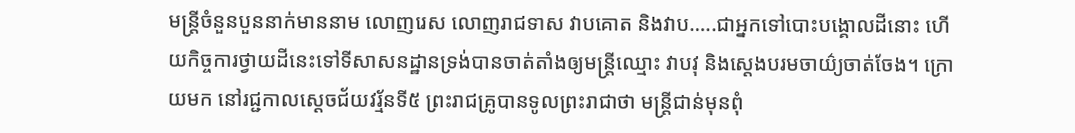មន្រ្តីចំនួនបួននាក់មាននាម លោញរេស លោញរាជទាស វាបគោត និងវាប…..ជាអ្នកទៅបោះបង្គោលដីនោះ ហើយកិច្ចការថ្វាយដីនេះទៅទីសាសនដ្ឋានទ្រង់បានចាត់តាំងឲ្យមន្រ្តីឈ្មោះ វាបវុ និងស្តេងបរមចាយ៌្យចាត់ចែង។ ក្រោយមក នៅរជ្ជកាលស្តេចជ័យវរ្ម័នទី៥ ព្រះរាជគ្រូបានទូលព្រះរាជាថា មន្រ្តីជាន់មុនពុំ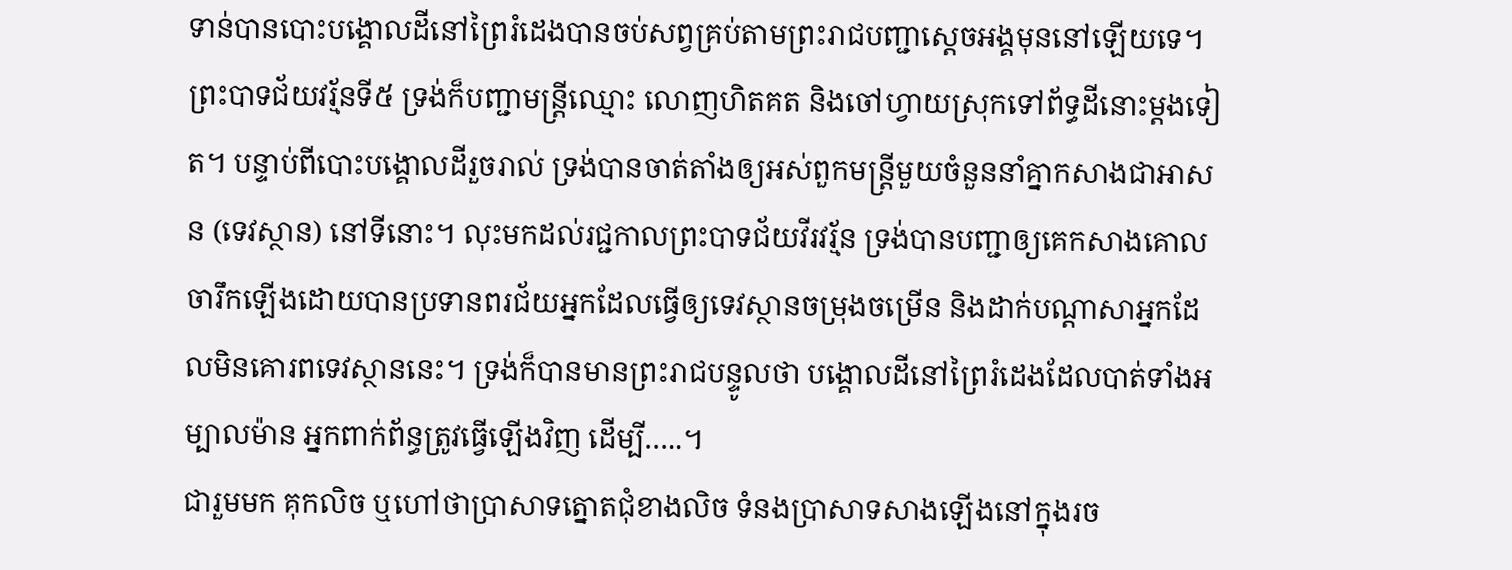ទាន់បានបោះបង្គោលដីនៅព្រៃរំដេងបានចប់សព្វគ្រប់តាមព្រះរាជបញ្ជាស្តេចអង្គមុននៅឡើយទេ។ ព្រះបាទជ័យវរ្ម័នទី៥ ទ្រង់ក៏បញ្ជាមន្រ្តីឈ្មោះ លោញហិតគត និងចៅហ្វាយស្រុកទៅព័ទ្ធដីនោះម្តងទៀត។ បន្ទាប់ពីបោះបង្គោលដីរួចរាល់ ទ្រង់បានចាត់តាំងឲ្យអស់ពួកមន្រ្តីមួយចំនួននាំគ្នាកសាងជាអាសន (ទេវស្ថាន) នៅទីនោះ។ លុះមកដល់រជ្ជកាលព្រះបាទជ័យវីរវរ្ម័ន ទ្រង់បានបញ្ជាឲ្យគេកសាងគោលចារឹកឡើងដោយបានប្រទានពរជ័យអ្នកដែលធ្វើឲ្យទេវស្ថានចម្រុងចម្រើន និងដាក់បណ្តាសាអ្នកដែលមិនគោរពទេវស្ថាននេះ។ ទ្រង់ក៏បានមានព្រះរាជបន្ទូលថា បង្គោលដីនៅព្រៃរំដេងដែលបាត់ទាំងអម្បាលម៉ាន អ្នកពាក់ព័ន្ធត្រូវធ្វើឡើងវិញ ដើម្បី…..។
ជារួមមក គុកលិច ឬហៅថាប្រាសាទត្នោតជុំខាងលិច ទំនងប្រាសាទសាងឡើងនៅក្នុងរច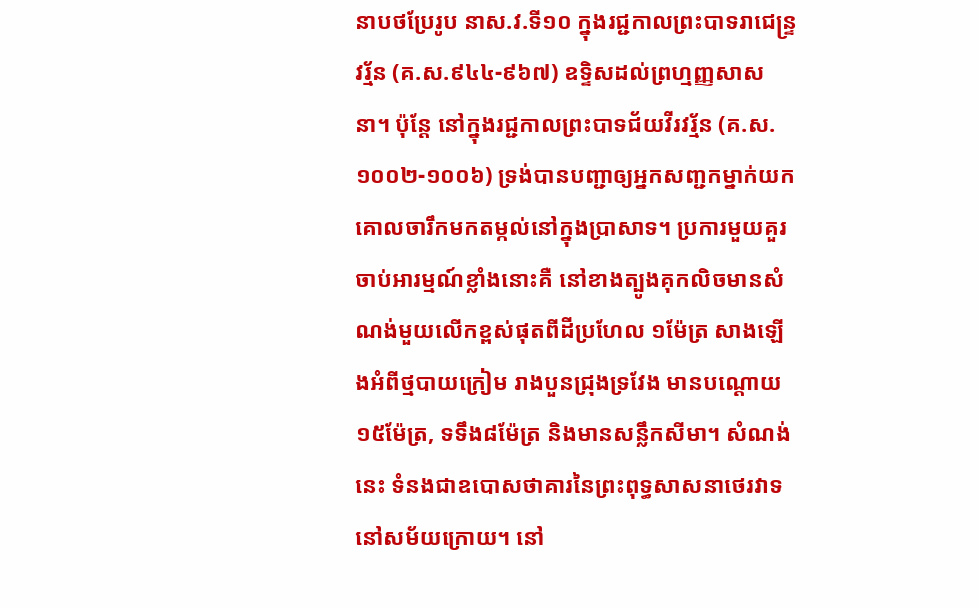នាបថប្រែរូប នាស.វ.ទី១០ ក្នុងរជ្ជកាលព្រះបាទរាជេន្រ្ទវរ្ម័ន (គ.ស.៩៤៤-៩៦៧) ឧទ្ទិសដល់ព្រហ្មញ្ញសាសនា។ ប៉ុន្តែ នៅក្នុងរជ្ជកាលព្រះបាទជ័យវីរវរ្ម័ន (គ.ស.១០០២-១០០៦) ទ្រង់បានបញ្ជាឲ្យអ្នកសញ្ជកម្នាក់យកគោលចារឹកមកតម្កល់នៅក្នុងប្រាសាទ។ ប្រការមួយគួរចាប់អារម្មណ៍ខ្លាំងនោះគឺ នៅខាងត្បូងគុកលិចមានសំណង់មួយលើកខ្ពស់ផុតពីដីប្រហែល ១ម៉ែត្រ សាងឡើងអំពីថ្មបាយក្រៀម រាងបួនជ្រុងទ្រវែង មានបណ្តោយ១៥ម៉ែត្រ, ទទឹង៨ម៉ែត្រ និងមានសន្លឹកសីមា។ សំណង់នេះ ទំនងជាឧបោសថាគារនៃព្រះពុទ្ធសាសនាថេរវាទនៅសម័យក្រោយ។ នៅ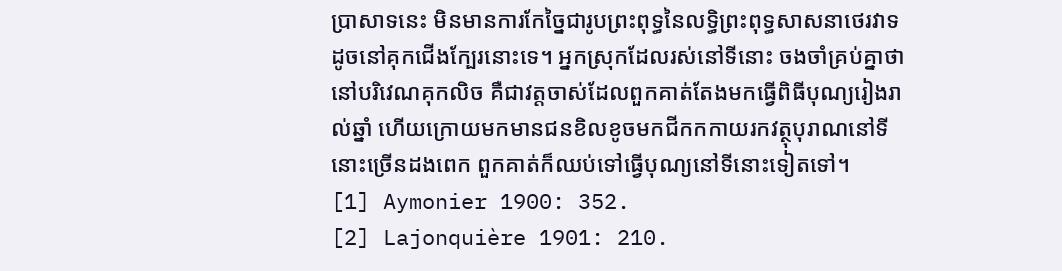ប្រាសាទនេះ មិនមានការកែច្នៃជារូបព្រះពុទ្ធនៃលទ្ធិព្រះពុទ្ធសាសនាថេរវាទដូចនៅគុកជើងក្បែរនោះទេ។ អ្នកស្រុកដែលរស់នៅទីនោះ ចងចាំគ្រប់គ្នាថា នៅបរិវេណគុកលិច គឺជាវត្តចាស់ដែលពួកគាត់តែងមកធ្វើពិធីបុណ្យរៀងរាល់ឆ្នាំ ហើយក្រោយមកមានជនខិលខូចមកជីកកកាយរកវត្ថុបុរាណនៅទីនោះច្រើនដងពេក ពួកគាត់ក៏ឈប់ទៅធ្វើបុណ្យនៅទីនោះទៀតទៅ។
[1] Aymonier 1900: 352.
[2] Lajonquière 1901: 210.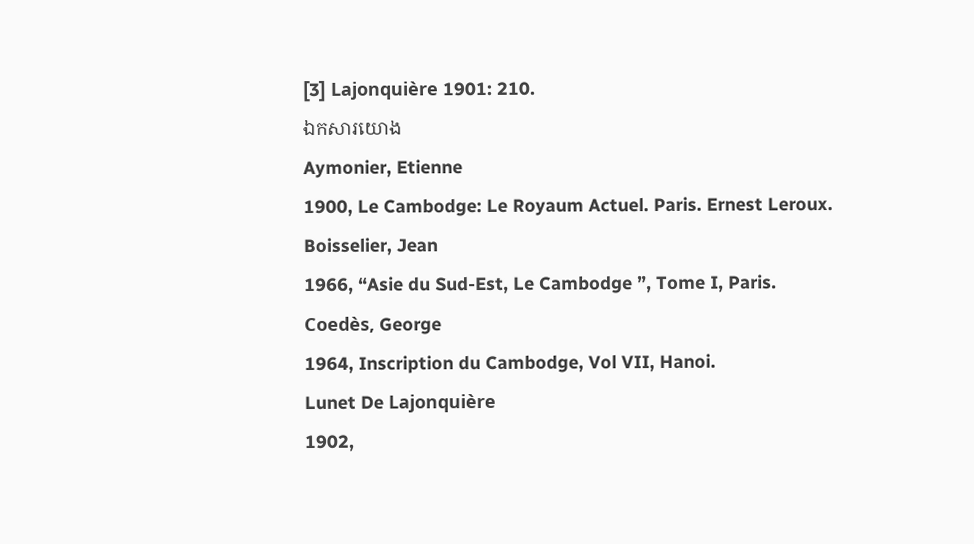[3] Lajonquière 1901: 210.
ឯកសារយោង
Aymonier, Etienne
1900, Le Cambodge: Le Royaum Actuel. Paris. Ernest Leroux.
Boisselier, Jean
1966, “Asie du Sud-Est, Le Cambodge ”, Tome I, Paris.
Coedès, George
1964, Inscription du Cambodge, Vol VII, Hanoi.
Lunet De Lajonquière
1902,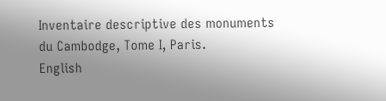Inventaire descriptive des monuments du Cambodge, Tome I, Paris.
English